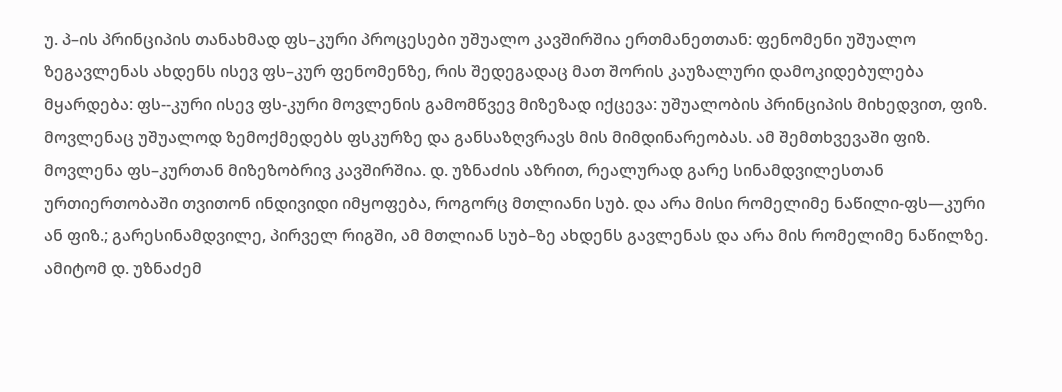უ. პ–ის პრინციპის თანახმად ფს–კური პროცესები უშუალო კავშირშია ერთმანეთთან: ფენომენი უშუალო ზეგავლენას ახდენს ისევ ფს–კურ ფენომენზე, რის შედეგადაც მათ შორის კაუზალური დამოკიდებულება მყარდება: ფს--კური ისევ ფს-კური მოვლენის გამომწვევ მიზეზად იქცევა: უშუალობის პრინციპის მიხედვით, ფიზ. მოვლენაც უშუალოდ ზემოქმედებს ფსკურზე და განსაზღვრავს მის მიმდინარეობას. ამ შემთხვევაში ფიზ. მოვლენა ფს–კურთან მიზეზობრივ კავშირშია. დ. უზნაძის აზრით, რეალურად გარე სინამდვილესთან ურთიერთობაში თვითონ ინდივიდი იმყოფება, როგორც მთლიანი სუბ. და არა მისი რომელიმე ნაწილი-ფს—კური ან ფიზ.; გარესინამდვილე, პირველ რიგში, ამ მთლიან სუბ–ზე ახდენს გავლენას და არა მის რომელიმე ნაწილზე. ამიტომ დ. უზნაძემ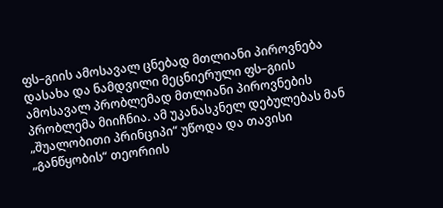ფს–გიის ამოსავალ ცნებად მთლიანი პიროვნება დასახა და ნამდვილი მეცნიერული ფს–გიის ამოსავალ პრობლემად მთლიანი პიროვნების პრობლემა მიიჩნია. ამ უკანასკნელ დებულებას მან „შუალობითი პრინციპი“ უწოდა და თავისი „განწყობის“ თეორიის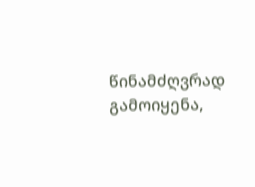წინამძღვრად გამოიყენა,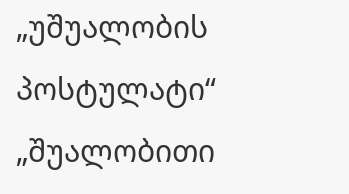„უშუალობის პოსტულატი“ „შუალობითი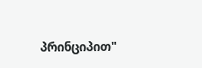პრინციპით"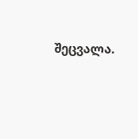შეცვალა.